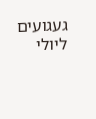געגועים ליולי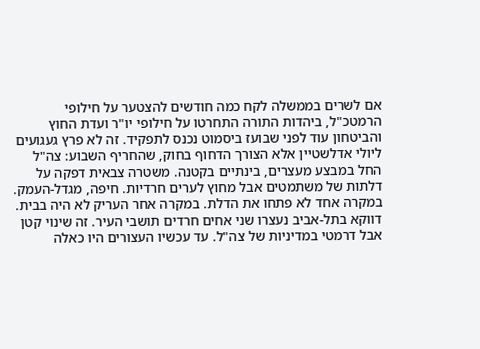אם לשרים בממשלה לקח כמה חודשים להצטער על חילופי הרמטכ"ל, ביהדות התורה התחרטו על חילופי יו"ר ועדת החוץ והביטחון עוד לפני שבועז ביסמוט נכנס לתפקיד. זה לא פרץ געגועים ליולי אדלשטיין אלא הצורך הדחוף בחוק, שהחריף השבוע: צה"ל החל במבצע מעצרים, בינתיים בקטנה. משטרה צבאית דפקה על דלתות של משתמטים אבל מחוץ לערים חרדיות. חיפה, מגדל-העמק. במקרה אחד לא פתחו את הדלת. במקרה אחר העריק לא היה בבית. דווקא בתל-אביב נעצרו שני אחים חרדים תושבי העיר. זה שינוי קטן אבל דרמטי במדיניות של צה"ל. עד עכשיו העצורים היו כאלה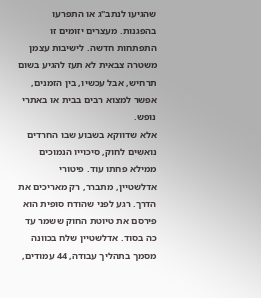שהגיעו לנתב"ג או התפרעו בהפגנות. מעצרים יזומים זו התפתחות חדשה. לישיבות עצמן משטרה צבאית לא תעז להגיע בשום תרחיש, אבל עכשיו, בין הזמנים, אפשר למצוא רבים בבית או באתרי נופש.
אלא שדווקא בשבוע שבו החרדים נואשים לחוק, סיכוייו הנמוכים ממילא פחתו עוד. פיטורי אדלשטיין, מתברר, רק מאריכים את הדרך. רגע לפני שהודח סופית הוא פירסם את טיוטת החוק ששמר עד כה בסוד. אדלשטיין שלח בכוונה מסמך בתהליך עבודה, 44 עמודים,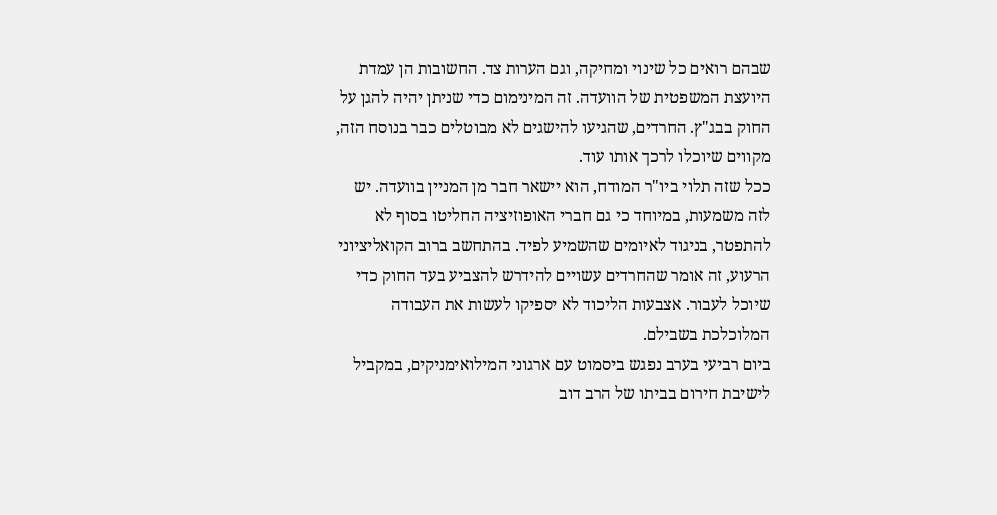שבהם רואים כל שינוי ומחיקה, וגם הערות צד. החשובות הן עמדת היועצת המשפטית של הוועדה. זה המינימום כדי שניתן יהיה להגן על החוק בבג"ץ. החרדים, שהגיעו להישגים לא מבוטלים כבר בנוסח הזה, מקווים שיוכלו לרכך אותו עוד.
ככל שזה תלוי ביו"ר המודח, הוא יישאר חבר מן המניין בוועדה. יש לזה משמעות, במיוחד כי גם חברי האופוזיציה החליטו בסוף לא להתפטר, בניגוד לאיומים שהשמיע לפיד. בהתחשב ברוב הקואליציוני הרעוע, זה אומר שהחרדים עשויים להידרש להצביע בעד החוק כדי שיוכל לעבור. אצבעות הליכוד לא יספיקו לעשות את העבודה המלוכלכת בשבילם.
ביום רביעי בערב נפגש ביסמוט עם ארגוני המילואימניקים, במקביל לישיבת חירום בביתו של הרב דוב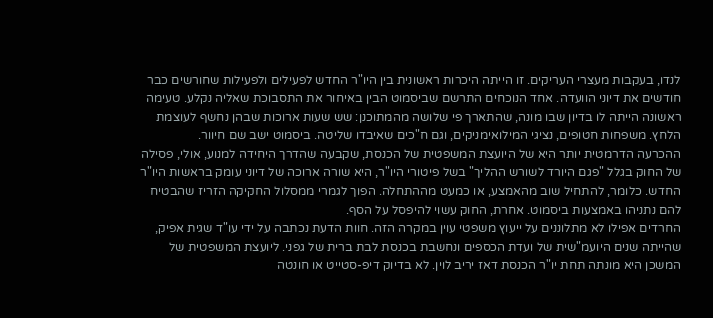לנדו, בעקבות מעצרי העריקים. זו הייתה היכרות ראשונית בין היו"ר החדש לפעילים ולפעילות שחורשים כבר חודשים את דיוני הוועדה. אחד הנוכחים התרשם שביסמוט הבין באיחור את התסבוכת שאליה נקלע. טעימה ראשונה הייתה לו בדיון שבו מונה, שהתארך פי שלושה מהמתוכנן: שש שעות ארוכות שבהן נחשף לעוצמת הלחץ. משפחות חטופים, נציגי המילואימניקים, וגם ח"כים שאיבדו שליטה. ביסמוט ישב שם חיוור.
ההכרעה הדרמטית יותר היא של היועצת המשפטית של הכנסת, שקבעה שהדרך היחידה למנוע, אולי, פסילה של החוק בגלל "פגם היורד לשורש ההליך" בשל פיטורי היו"ר, היא שורה ארוכה של דיוני עומק בראשות היו"ר החדש. כלומר, להתחיל שוב מהאמצע, או כמעט מההתחלה. הפוך לגמרי ממסלול החקיקה הזריז שהבטיח להם נתניהו באמצעות ביסמוט. אחרת, החוק עשוי להיפסל על הסף.
החרדים אפילו לא מתלוננים על ייעוץ משפטי עוין במקרה הזה. חוות הדעת נכתבה על ידי עו"ד שגית אפיק, שהייתה שנים היועמ"שית של ועדת הכספים ונחשבת בכנסת לבת ברית של גפני. ליועצת המשפטית של המשכן היא מונתה תחת יו"ר הכנסת דאז יריב לוין. לא בדיוק דיפ-סטייט או חונטה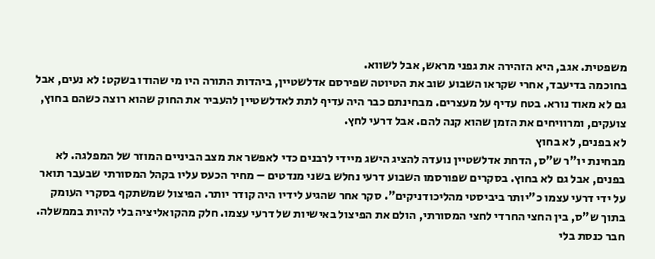משפטית. אגב, היא הזהירה את גפני מראש, אבל לשווא.
בחוכמה בדיעבד, אחרי שקראו השבוע שוב את הטיוטה שפירסם אדלשטיין, ביהדות התורה היו מי שהודו בשקט: לא נעים, אבל גם לא מאוד נורא. בטח עדיף על מעצרים. מבחינתם כבר היה עדיף לתת לאדלשטיין להעביר את החוק שהוא רוצה כשהם בחוץ, צועקים, ומרוויחים את הזמן שהוא קנה להם. אבל דרעי לחץ.
לא בפנים, לא בחוץ
מבחינת יו"ר ש"ס, הדחת אדלשטיין נועדה להציג הישג מיידי לרבנים כדי לאפשר את מצב הביניים המוזר של המפלגה. לא בפנים, אבל גם לא בחוץ. בסקרים שפורסמו השבוע דרעי נחלש בשני מנדטים – מחיר הכעס עליו בקהל המסורתי שבעבר תואר על ידי דרעי עצמו כ"יותר ביביסטי מהליכודניקים". סקר אחר שהגיע לידיו היה קודר יותר. הפיצול שמשתקף בסקרי העומק בתוך ש"ס, בין החצי החרדי לחצי המסורתי, הולם את הפיצול באישיות של דרעי עצמו. חלק מהקואליציה בלי להיות בממשלה. חבר כנסת בלי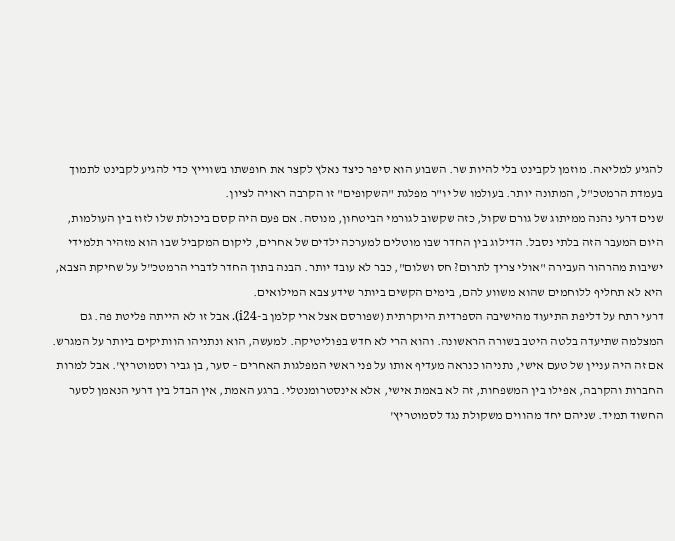להגיע למליאה. מוזמן לקבינט בלי להיות שר. השבוע הוא סיפר כיצד נאלץ לקצר את חופשתו בשווייץ כדי להגיע לקבינט לתמוך בעמדת הרמטכ"ל, המתונה יותר. בעולמו של יו"ר מפלגת "השקופים" זו הקרבה ראויה לציון.
שנים דרעי נהנה ממיתוג של גורם שקול, כזה שקשוב לגורמי הביטחון, מנוסה. אם פעם היה קסם ביכולת שלו לזוז בין העולמות, היום המעבר הזה בלתי נסבל. הדילוג בין החדר שבו מוטלים למערכה ילדים של אחרים, ליקום המקביל שבו הוא מזהיר תלמידי ישיבות מהרהור העבירה "אולי צריך לתרום? חס ושלום", כבר לא עובד יותר. הבנה בתוך החדר לדברי הרמטכ"ל על שחיקת הצבא, היא לא תחליף ללוחמים שהוא משווע להם, בימים הקשים ביותר שידע צבא המילואים.
דרעי רתח על דליפת התיעוד מהישיבה הספרדית היוקרתית (שפורסם אצל ארי קלמן ב-i24). אבל זו לא הייתה פליטת פה. גם המצלמה שתיעדה בלטה היטב בשורה הראשונה. והוא הרי לא חדש בפוליטיקה. למעשה, הוא ונתניהו הוותיקים ביותר על המגרש. אם זה היה עניין של טעם אישי, נתניהו כנראה מעדיף אותו על פני ראשי המפלגות האחרים – סער, בן גביר וסמוטריץ'. אבל למרות החברות והקרבה, אפילו בין המשפחות, זה לא באמת אישי, אלא אינסטרומנטלי. ברגע האמת, אין הבדל בין דרעי הנאמן לסער החשוד תמיד. שניהם יחד מהווים משקולת נגד לסמוטריץ'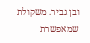ובן גביר. משקולת שמאפשרת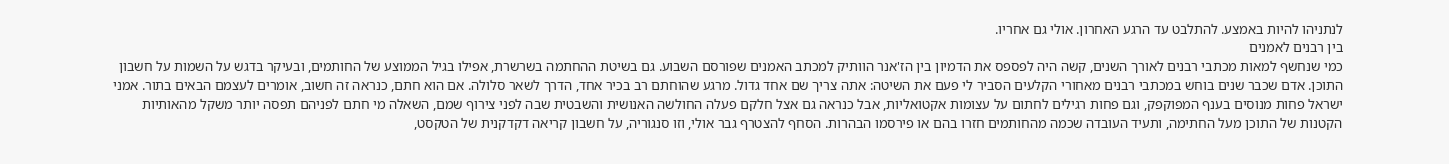לנתניהו להיות באמצע. להתלבט עד הרגע האחרון. אולי גם אחריו.
בין רבנים לאמנים
כמי שנחשף למאות מכתבי רבנים לאורך השנים, קשה היה לפספס את הדמיון בין הז'אנר הוותיק למכתב האמנים שפורסם השבוע. גם בשיטת ההחתמה בשרשרת, אפילו בגיל הממוצע של החותמים, ובעיקר בדגש על השמות על חשבון התוכן. אדם שכבר שנים בוחש במכתבי רבנים מאחורי הקלעים הסביר לי פעם את השיטה: אתה צריך שם אחד גדול. מרגע שהוחתם רב בכיר אחד, הדרך לשאר סלולה. אם הוא חתם, כנראה זה חשוב, אומרים לעצמם הבאים בתור. אמני ישראל פחות מנוסים בענף המפוקפק, וגם פחות רגילים לחתום על עצומות אקטואליות, אבל כנראה גם אצל חלקם פעלה החולשה האנושית והשבטית שבה לפני צירוף שמם, השאלה מי חתם לפניהם תפסה יותר משקל מהאותיות הקטנות של התוכן מעל החתימה, ותעיד העובדה שכמה מהחותמים חזרו בהם או פירסמו הבהרות. הסחף להצטרף גבר אולי, וזו סנגוריה, על חשבון קריאה דקדקנית של הטקסט,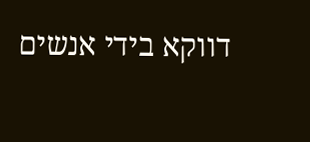דווקא בידי אנשים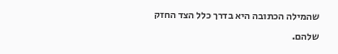שהמילה הכתובה היא בדרך כלל הצד החזק שלהם.